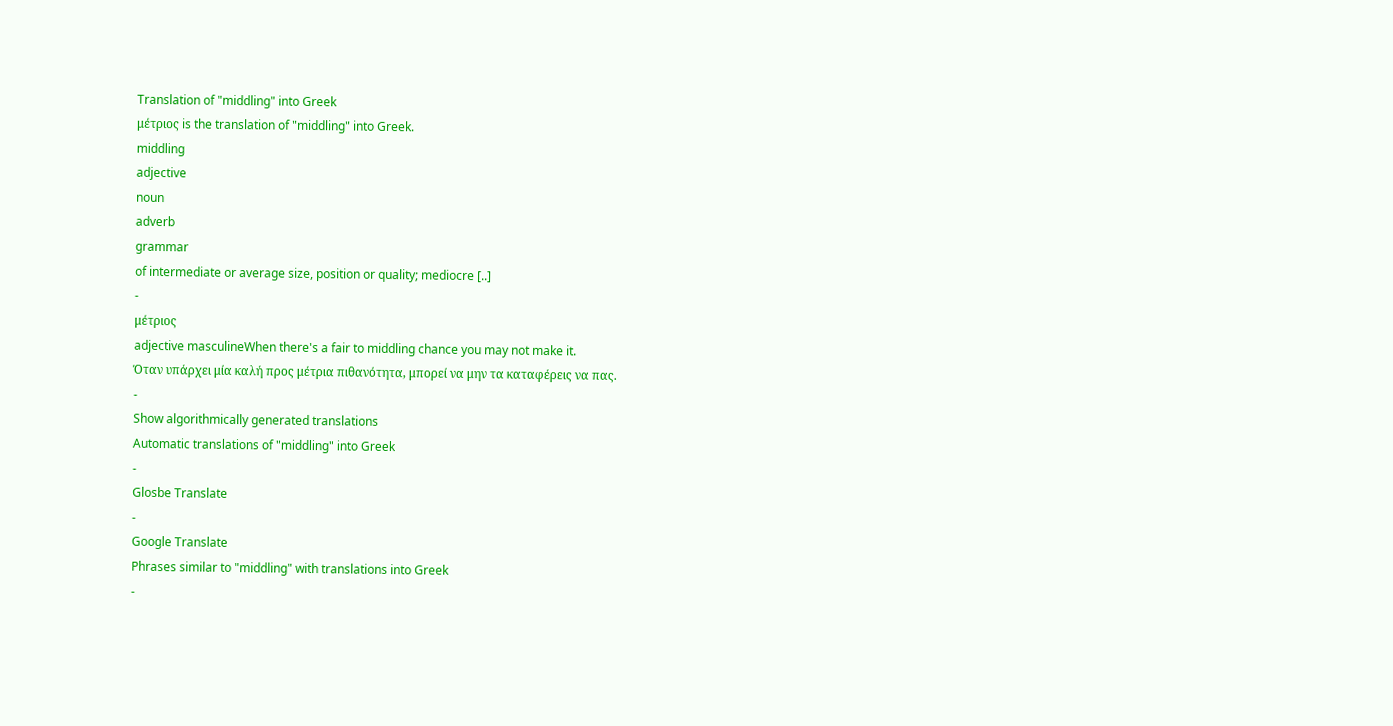Translation of "middling" into Greek
μέτριος is the translation of "middling" into Greek.
middling
adjective
noun
adverb
grammar
of intermediate or average size, position or quality; mediocre [..]
-
μέτριος
adjective masculineWhen there's a fair to middling chance you may not make it.
Όταν υπάρχει μία καλή προς μέτρια πιθανότητα, μπορεί να μην τα καταφέρεις να πας.
-
Show algorithmically generated translations
Automatic translations of "middling" into Greek
-
Glosbe Translate
-
Google Translate
Phrases similar to "middling" with translations into Greek
-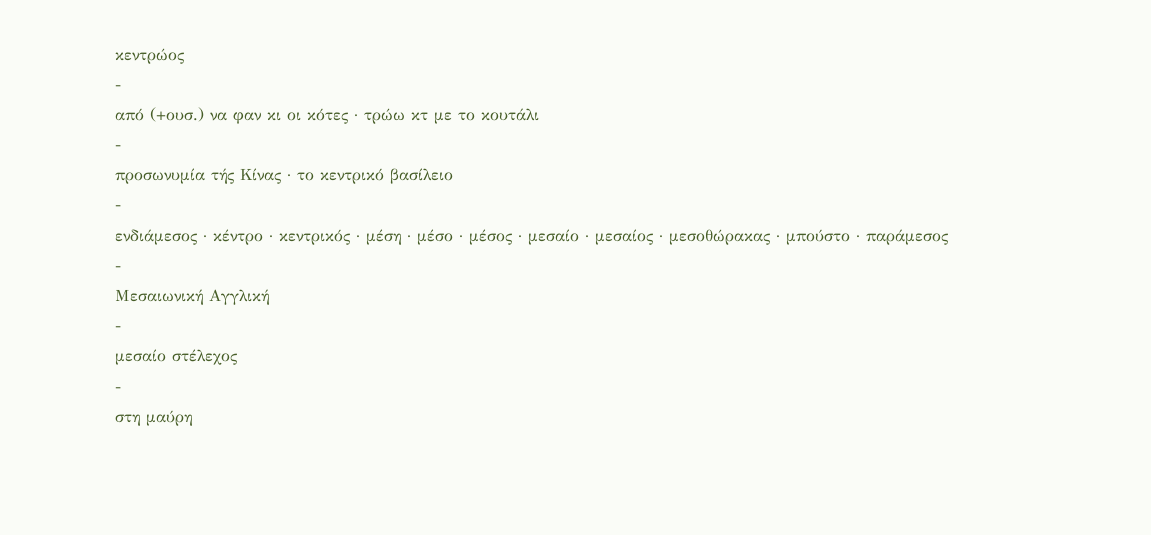κεντρώος
-
από (+ουσ.) να φαν κι οι κότες · τρώω κτ με το κουτάλι
-
προσωνυμία τής Κίνας · το κεντρικό βασίλειο
-
ενδιάμεσος · κέντρο · κεντρικός · μέση · μέσο · μέσος · μεσαίο · μεσαίος · μεσοθώρακας · μπούστο · παράμεσος
-
Μεσαιωνική Αγγλική
-
μεσαίο στέλεχος
-
στη μαύρη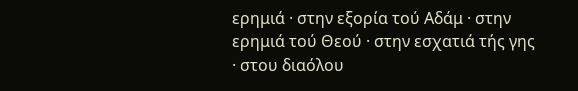ερημιά · στην εξορία τού Αδάμ · στην ερημιά τού Θεού · στην εσχατιά τής γης · στου διαόλου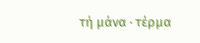τή μάνα · τέρμα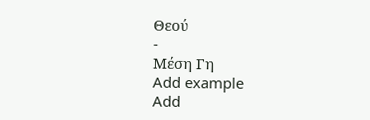Θεού
-
Μέση Γη
Add example
Add